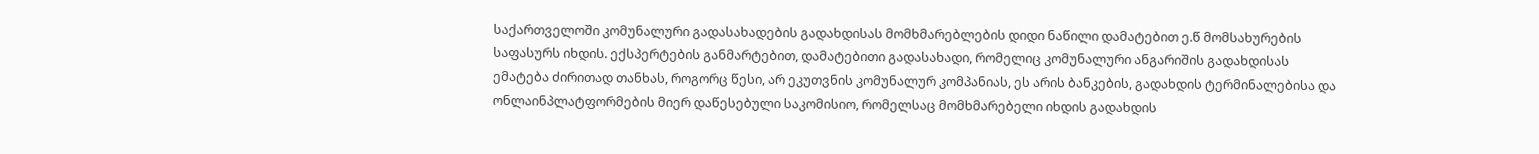საქართველოში კომუნალური გადასახადების გადახდისას მომხმარებლების დიდი ნაწილი დამატებით ე.წ მომსახურების საფასურს იხდის. ექსპერტების განმარტებით, დამატებითი გადასახადი, რომელიც კომუნალური ანგარიშის გადახდისას ემატება ძირითად თანხას, როგორც წესი, არ ეკუთვნის კომუნალურ კომპანიას, ეს არის ბანკების, გადახდის ტერმინალებისა და ონლაინპლატფორმების მიერ დაწესებული საკომისიო, რომელსაც მომხმარებელი იხდის გადახდის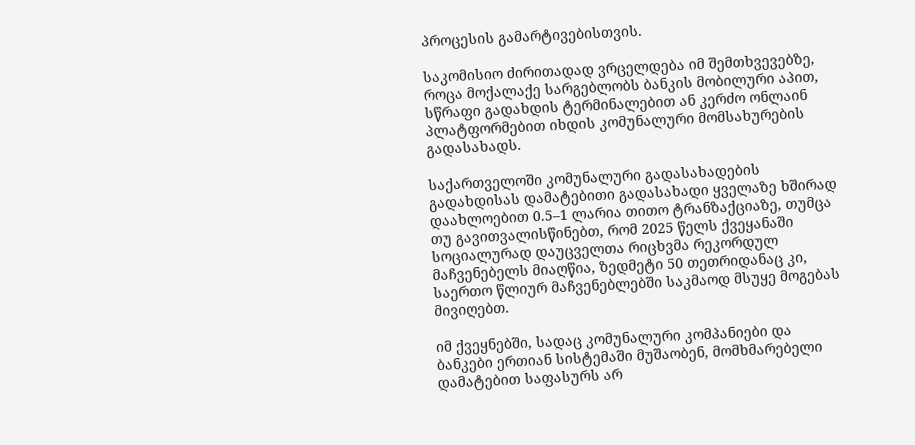პროცესის გამარტივებისთვის.

საკომისიო ძირითადად ვრცელდება იმ შემთხვევებზე, როცა მოქალაქე სარგებლობს ბანკის მობილური აპით, სწრაფი გადახდის ტერმინალებით ან კერძო ონლაინ პლატფორმებით იხდის კომუნალური მომსახურების გადასახადს.

საქართველოში კომუნალური გადასახადების გადახდისას დამატებითი გადასახადი ყველაზე ხშირად დაახლოებით 0.5–1 ლარია თითო ტრანზაქციაზე, თუმცა თუ გავითვალისწინებთ, რომ 2025 წელს ქვეყანაში სოციალურად დაუცველთა რიცხვმა რეკორდულ მაჩვენებელს მიაღწია, ზედმეტი 50 თეთრიდანაც კი, საერთო წლიურ მაჩვენებლებში საკმაოდ მსუყე მოგებას მივიღებთ.

იმ ქვეყნებში, სადაც კომუნალური კომპანიები და ბანკები ერთიან სისტემაში მუშაობენ, მომხმარებელი დამატებით საფასურს არ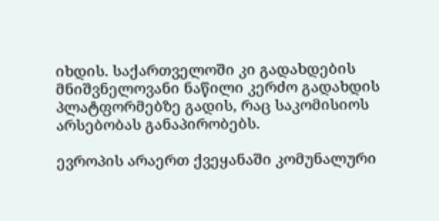იხდის. საქართველოში კი გადახდების მნიშვნელოვანი ნაწილი კერძო გადახდის პლატფორმებზე გადის, რაც საკომისიოს არსებობას განაპირობებს.

ევროპის არაერთ ქვეყანაში კომუნალური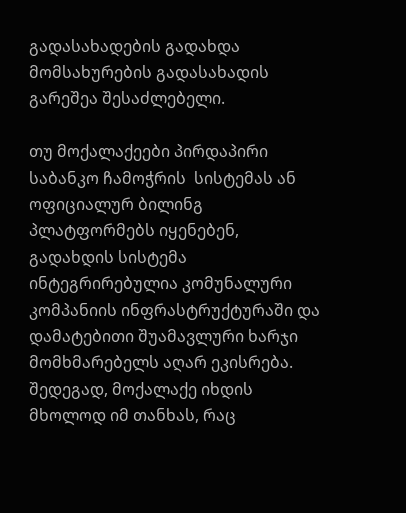გადასახადების გადახდა მომსახურების გადასახადის გარეშეა შესაძლებელი.

თუ მოქალაქეები პირდაპირი საბანკო ჩამოჭრის  სისტემას ან ოფიციალურ ბილინგ პლატფორმებს იყენებენ,  გადახდის სისტემა ინტეგრირებულია კომუნალური კომპანიის ინფრასტრუქტურაში და დამატებითი შუამავლური ხარჯი მომხმარებელს აღარ ეკისრება. შედეგად, მოქალაქე იხდის მხოლოდ იმ თანხას, რაც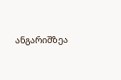ანგარიშზეა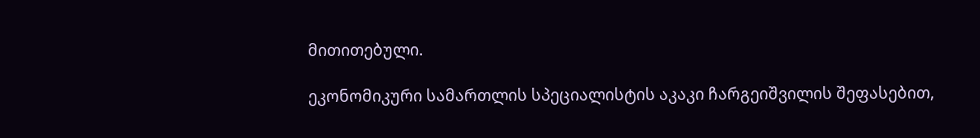მითითებული.

ეკონომიკური სამართლის სპეციალისტის აკაკი ჩარგეიშვილის შეფასებით,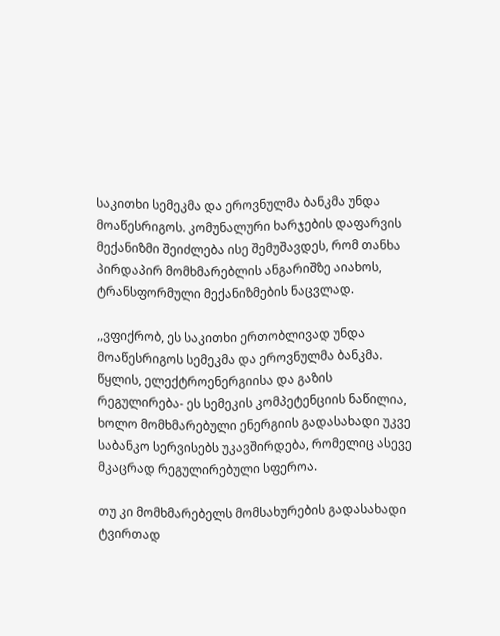საკითხი სემეკმა და ეროვნულმა ბანკმა უნდა მოაწესრიგოს. კომუნალური ხარჯების დაფარვის მექანიზმი შეიძლება ისე შემუშავდეს, რომ თანხა პირდაპირ მომხმარებლის ანგარიშზე აიახოს, ტრანსფორმული მექანიზმების ნაცვლად.

,,ვფიქრობ, ეს საკითხი ერთობლივად უნდა მოაწესრიგოს სემეკმა და ეროვნულმა ბანკმა. წყლის, ელექტროენერგიისა და გაზის რეგულირება- ეს სემეკის კომპეტენციის ნაწილია, ხოლო მომხმარებული ენერგიის გადასახადი უკვე საბანკო სერვისებს უკავშირდება, რომელიც ასევე მკაცრად რეგულირებული სფეროა.

თუ კი მომხმარებელს მომსახურების გადასახადი ტვირთად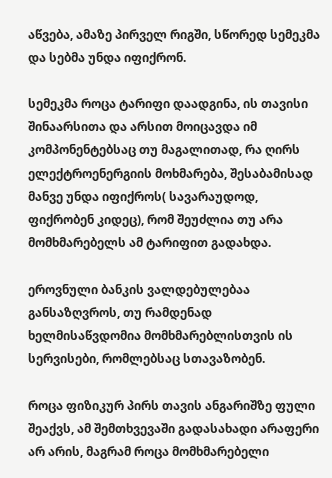აწვება, ამაზე პირველ რიგში, სწორედ სემეკმა და სებმა უნდა იფიქრონ.

სემეკმა როცა ტარიფი დაადგინა, ის თავისი შინაარსითა და არსით მოიცავდა იმ კომპონენტებსაც თუ მაგალითად, რა ღირს ელექტროენერგიის მოხმარება, შესაბამისად მანვე უნდა იფიქროს( სავარაუდოდ, ფიქრობენ კიდეც), რომ შეუძლია თუ არა მომხმარებელს ამ ტარიფით გადახდა.

ეროვნული ბანკის ვალდებულებაა განსაზღვროს, თუ რამდენად  ხელმისაწვდომია მომხმარებლისთვის ის სერვისები, რომლებსაც სთავაზობენ.

როცა ფიზიკურ პირს თავის ანგარიშზე ფული შეაქვს, ამ შემთხვევაში გადასახადი არაფერი არ არის, მაგრამ როცა მომხმარებელი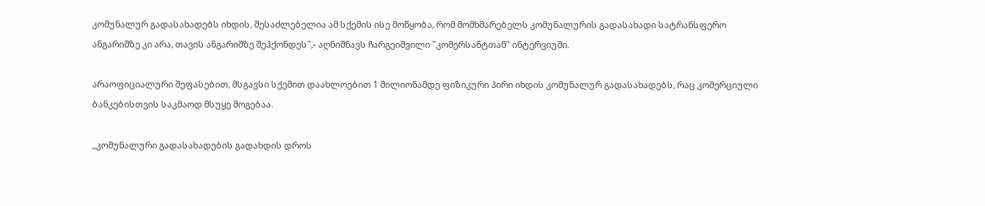კომუნალურ გადასახადებს იხდის, შესაძლებელია ამ სქემის ისე მოწყობა, რომ მომხმარებელს კომუნალურის გადასახადი სატრანსფერო ანგარიშზე კი არა, თავის ანგარიშზე შეჰქონდეს",- აღნიშნავს ჩარგეიშვილი "კომერსანტთან" ინტერვიუში.

არაოფიციალური შეფასებით, მსგავსი სქემით დაახლოებით 1 მილიონამდე ფიზიკური პირი იხდის კომუნალურ გადასახადებს, რაც კომერციული ბანკებისთვის საკმაოდ მსუყე მოგებაა.

,,კომუნალური გადასახადების გადახდის დროს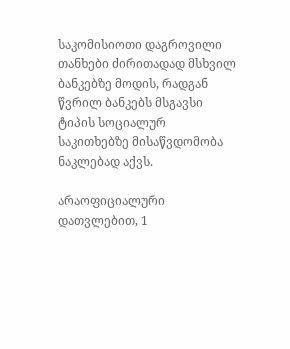საკომისიოთი დაგროვილი თანხები ძირითადად მსხვილ ბანკებზე მოდის, რადგან წვრილ ბანკებს მსგავსი ტიპის სოციალურ საკითხებზე მისაწვდომობა ნაკლებად აქვს.

არაოფიციალური დათვლებით, 1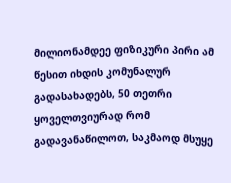მილიონამდეე ფიზიკური პირი ამ წესით იხდის კომუნალურ გადასახადებს, 50 თეთრი ყოველთვიურად რომ გადავანაწილოთ, საკმაოდ მსუყე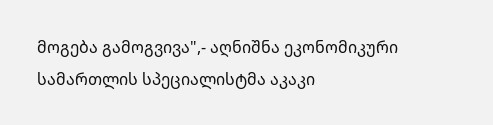მოგება გამოგვივა",- აღნიშნა ეკონომიკური სამართლის სპეციალისტმა აკაკი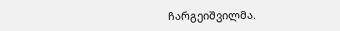ჩარგეიშვილმა.